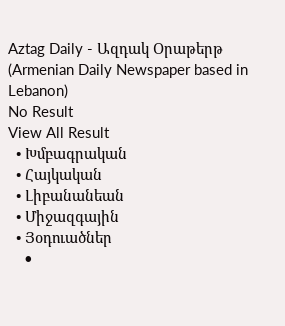Aztag Daily - Ազդակ Օրաթերթ (Armenian Daily Newspaper based in Lebanon)
No Result
View All Result
  • Խմբագրական
  • Հայկական
  • Լիբանանեան
  • Միջազգային
  • Յօդուածներ
    •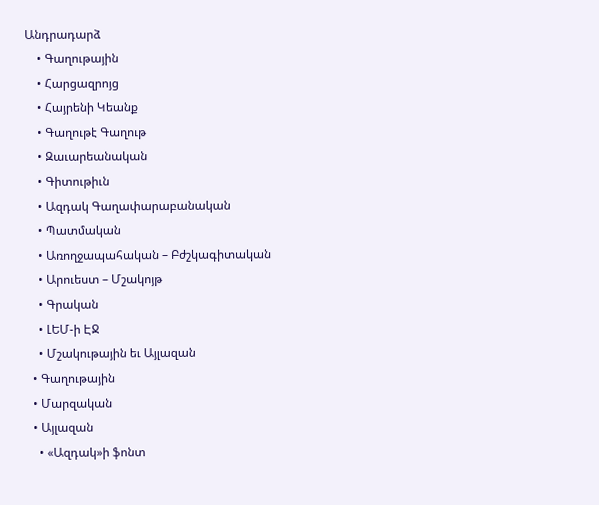Անդրադարձ
    • Գաղութային
    • Հարցազրոյց
    • Հայրենի Կեանք
    • Գաղութէ Գաղութ
    • Զաւարեանական
    • Գիտութիւն
    • Ազդակ Գաղափարաբանական
    • Պատմական
    • Առողջապահական – Բժշկագիտական
    • Արուեստ – Մշակոյթ
    • Գրական
    • ԼԵՄ-ի ԷՋ
    • Մշակութային եւ Այլազան
  • Գաղութային
  • Մարզական
  • Այլազան
    • «Ազդակ»ի ֆոնտ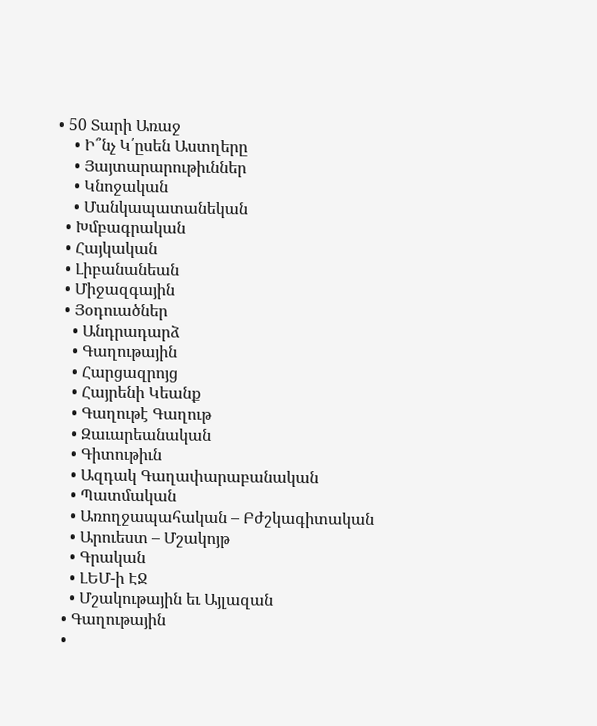• 50 Տարի Առաջ
    • Ի՞նչ Կ՛ըսեն Աստղերը
    • Յայտարարութիւններ
    • Կնոջական
    • Մանկապատանեկան
  • Խմբագրական
  • Հայկական
  • Լիբանանեան
  • Միջազգային
  • Յօդուածներ
    • Անդրադարձ
    • Գաղութային
    • Հարցազրոյց
    • Հայրենի Կեանք
    • Գաղութէ Գաղութ
    • Զաւարեանական
    • Գիտութիւն
    • Ազդակ Գաղափարաբանական
    • Պատմական
    • Առողջապահական – Բժշկագիտական
    • Արուեստ – Մշակոյթ
    • Գրական
    • ԼԵՄ-ի ԷՋ
    • Մշակութային եւ Այլազան
  • Գաղութային
  •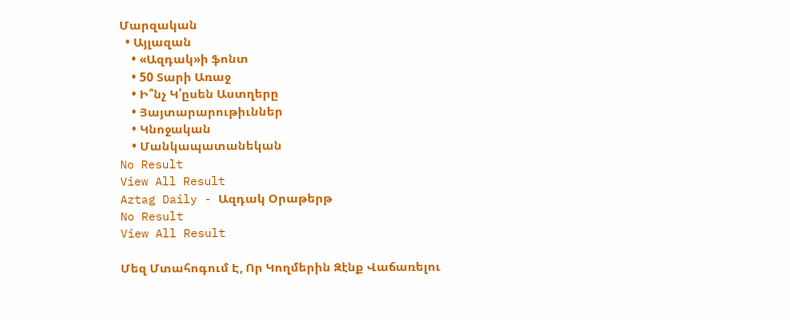Մարզական
  • Այլազան
    • «Ազդակ»ի ֆոնտ
    • 50 Տարի Առաջ
    • Ի՞նչ Կ՛ըսեն Աստղերը
    • Յայտարարութիւններ
    • Կնոջական
    • Մանկապատանեկան
No Result
View All Result
Aztag Daily - Ազդակ Օրաթերթ
No Result
View All Result

Մեզ Մտահոգում Է, Որ Կողմերին Զէնք Վաճառելու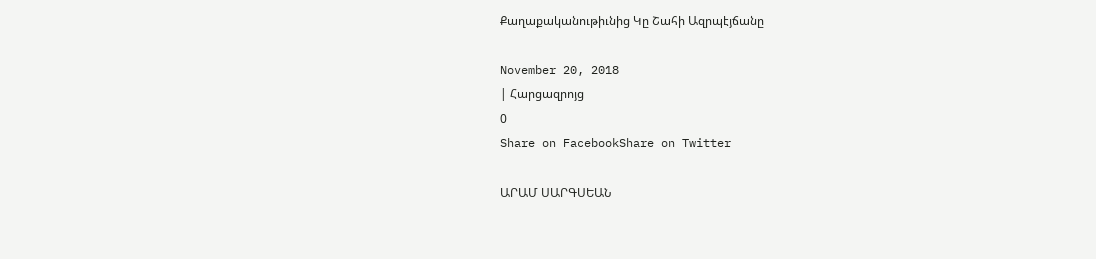Քաղաքականութիւնից Կը Շահի Ազրպէյճանը

November 20, 2018
| Հարցազրոյց
0
Share on FacebookShare on Twitter

ԱՐԱՄ ՍԱՐԳՍԵԱՆ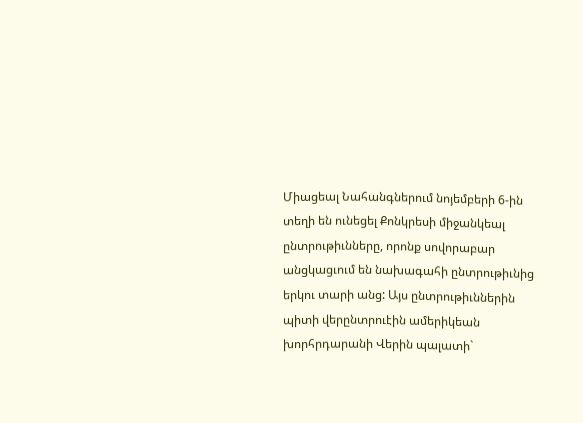Միացեալ Նահանգներում նոյեմբերի 6-ին տեղի են ունեցել Քոնկրեսի միջանկեալ ընտրութիւնները, որոնք սովորաբար անցկացւում են նախագահի ընտրութիւնից երկու տարի անց: Այս ընտրութիւններին պիտի վերընտրուէին ամերիկեան խորհրդարանի Վերին պալատի`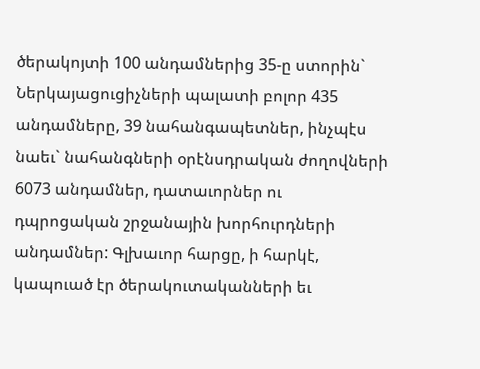ծերակոյտի 100 անդամներից 35-ը ստորին` Ներկայացուցիչների պալատի բոլոր 435 անդամները, 39 նահանգապետներ, ինչպէս նաեւ` նահանգների օրէնսդրական ժողովների 6073 անդամներ, դատաւորներ ու դպրոցական շրջանային խորհուրդների անդամներ: Գլխաւոր հարցը, ի հարկէ, կապուած էր ծերակուտականների եւ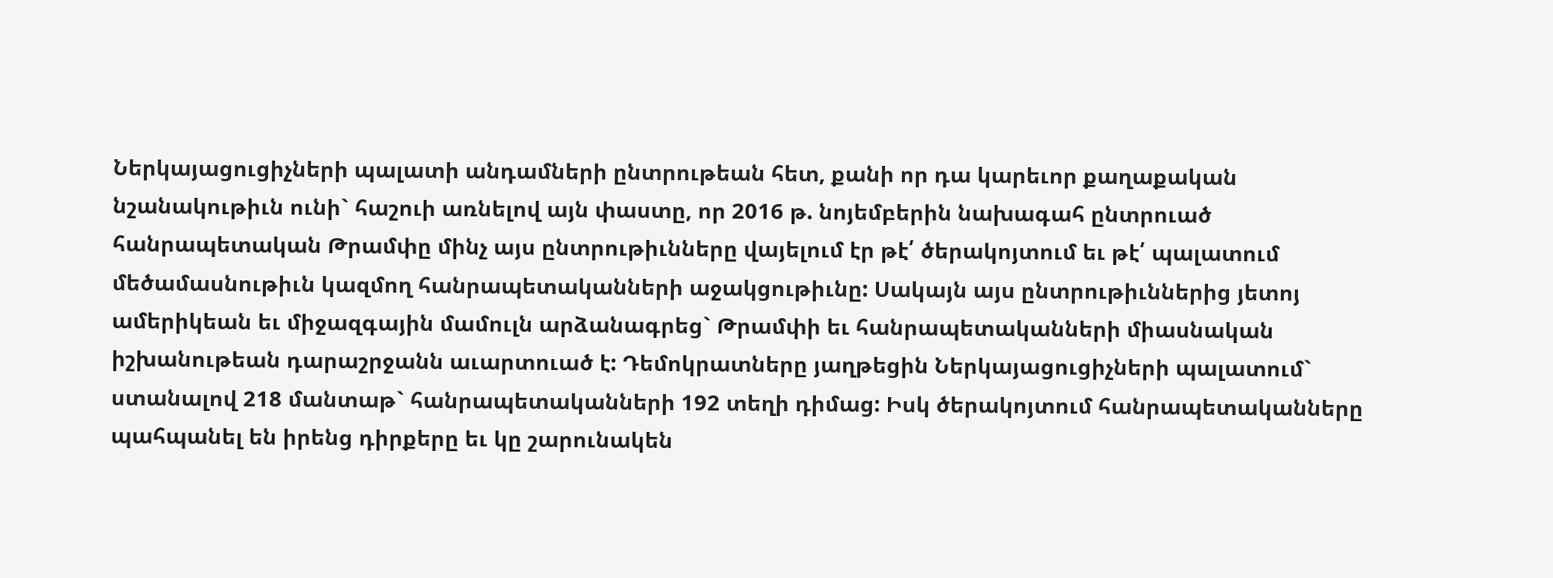Ներկայացուցիչների պալատի անդամների ընտրութեան հետ, քանի որ դա կարեւոր քաղաքական նշանակութիւն ունի` հաշուի առնելով այն փաստը, որ 2016 թ. նոյեմբերին նախագահ ընտրուած հանրապետական Թրամփը մինչ այս ընտրութիւնները վայելում էր թէ՛ ծերակոյտում եւ թէ՛ պալատում մեծամասնութիւն կազմող հանրապետականների աջակցութիւնը: Սակայն այս ընտրութիւններից յետոյ ամերիկեան եւ միջազգային մամուլն արձանագրեց` Թրամփի եւ հանրապետականների միասնական իշխանութեան դարաշրջանն աւարտուած է: Դեմոկրատները յաղթեցին Ներկայացուցիչների պալատում` ստանալով 218 մանտաթ` հանրապետականների 192 տեղի դիմաց: Իսկ ծերակոյտում հանրապետականները պահպանել են իրենց դիրքերը եւ կը շարունակեն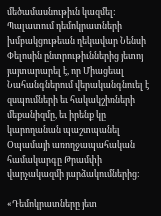մեծամասնութիւն կազմել: Պալատում դեմոկրատների խմբակցութեան ղեկավար Նենսի Փելոսին ընտրութիւններից յետոյ յայտարարել է, որ Միացեալ Նահանգներում վերականգնուել է զսպումների եւ հակակշիռների մեքանիզմը, եւ իրենք կը կարողանան պաշտպանել Օպամայի առողջապահական համակարգը Թրամփի վարչակազմի յարձակումներից:

«Դեմոկրատները յետ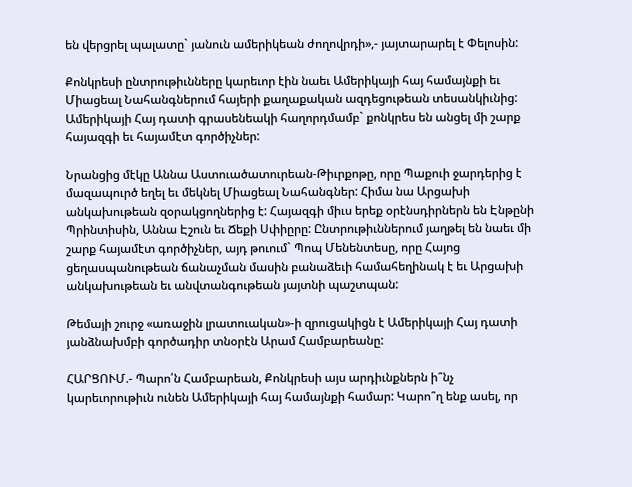են վերցրել պալատը` յանուն ամերիկեան ժողովրդի»,- յայտարարել է Փելոսին:

Քոնկրեսի ընտրութիւնները կարեւոր էին նաեւ Ամերիկայի հայ համայնքի եւ Միացեալ Նահանգներում հայերի քաղաքական ազդեցութեան տեսանկիւնից: Ամերիկայի Հայ դատի գրասենեակի հաղորդմամբ` քոնկրես են անցել մի շարք հայազգի եւ հայամէտ գործիչներ:

Նրանցից մէկը Աննա Աստուածատուրեան-Թիւրքոթը, որը Պաքուի ջարդերից է մազապուրծ եղել եւ մեկնել Միացեալ Նահանգներ: Հիմա նա Արցախի անկախութեան զօրակցողներից է: Հայազգի միւս երեք օրէնսդիրներն են Էնթընի Պրինտիսին, Աննա Էշուն եւ Ճեքի Սփիըրը: Ընտրութիւններում յաղթել են նաեւ մի շարք հայամէտ գործիչներ, այդ թուում` Պոպ Մենենտեսը, որը Հայոց ցեղասպանութեան ճանաչման մասին բանաձեւի համահեղինակ է եւ Արցախի անկախութեան եւ անվտանգութեան յայտնի պաշտպան:

Թեմայի շուրջ «առաջին լրատուական»-ի զրուցակիցն է Ամերիկայի Հայ դատի յանձնախմբի գործադիր տնօրէն Արամ Համբարեանը:

ՀԱՐՑՈՒՄ.- Պարո՛ն Համբարեան, Քոնկրեսի այս արդիւնքներն ի՞նչ կարեւորութիւն ունեն Ամերիկայի հայ համայնքի համար: Կարո՞ղ ենք ասել, որ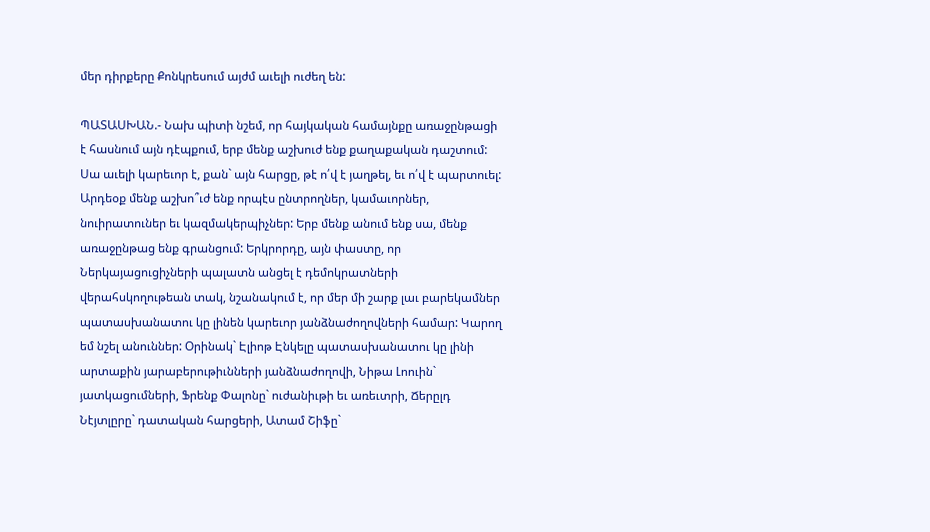մեր դիրքերը Քոնկրեսում այժմ աւելի ուժեղ են:

ՊԱՏԱՍԽԱՆ.- Նախ պիտի նշեմ, որ հայկական համայնքը առաջընթացի է հասնում այն դէպքում, երբ մենք աշխուժ ենք քաղաքական դաշտում: Սա աւելի կարեւոր է, քան` այն հարցը, թէ ո՛վ է յաղթել, եւ ո՛վ է պարտուել: Արդեօք մենք աշխո՞ւժ ենք որպէս ընտրողներ, կամաւորներ, նուիրատուներ եւ կազմակերպիչներ: Երբ մենք անում ենք սա, մենք առաջընթաց ենք գրանցում: Երկրորդը, այն փաստը, որ Ներկայացուցիչների պալատն անցել է դեմոկրատների վերահսկողութեան տակ, նշանակում է, որ մեր մի շարք լաւ բարեկամներ պատասխանատու կը լինեն կարեւոր յանձնաժողովների համար: Կարող եմ նշել անուններ: Օրինակ` Էլիոթ Էնկելը պատասխանատու կը լինի արտաքին յարաբերութիւնների յանձնաժողովի, Նիթա Լոուին` յատկացումների, Ֆրենք Փալոնը` ուժանիւթի եւ առեւտրի, Ճերըլդ Նէյտլըրը` դատական հարցերի, Ատամ Շիֆը`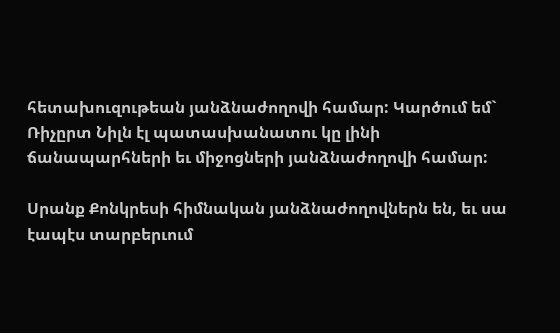հետախուզութեան յանձնաժողովի համար: Կարծում եմ` Ռիչըրտ Նիլն էլ պատասխանատու կը լինի ճանապարհների եւ միջոցների յանձնաժողովի համար:

Սրանք Քոնկրեսի հիմնական յանձնաժողովներն են, եւ սա էապէս տարբերւում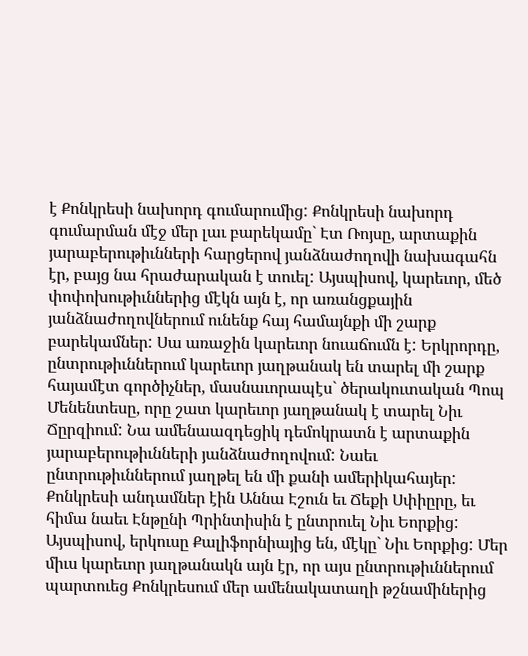է Քոնկրեսի նախորդ գումարումից: Քոնկրեսի նախորդ գումարման մէջ մեր լաւ բարեկամը` Էտ Ռոյսը, արտաքին յարաբերութիւնների հարցերով յանձնաժողովի նախագահն էր, բայց նա հրաժարական է տուել: Այսպիսով, կարեւոր, մեծ փոփոխութիւններից մէկն այն է, որ առանցքային յանձնաժողովներում ունենք հայ համայնքի մի շարք բարեկամներ: Սա առաջին կարեւոր նուաճումն է: Երկրորդը, ընտրութիւններում կարեւոր յաղթանակ են տարել մի շարք հայամէտ գործիչներ, մասնաւորապէս` ծերակուտական Պոպ Մենենտեսը, որը շատ կարեւոր յաղթանակ է տարել Նիւ Ճըրզիում: Նա ամենաազդեցիկ դեմոկրատն է արտաքին յարաբերութիւնների յանձնաժողովում: Նաեւ ընտրութիւններում յաղթել են մի քանի ամերիկահայեր: Քոնկրեսի անդամներ էին Աննա Էշուն եւ Ճեքի Սփիըրը, եւ հիմա նաեւ Էնթընի Պրինտիսին է ընտրուել Նիւ Եորքից: Այսպիսով, երկուսը Քալիֆորնիայից են, մէկը` Նիւ Եորքից: Մեր միւս կարեւոր յաղթանակն այն էր, որ այս ընտրութիւններում պարտուեց Քոնկրեսում մեր ամենակատաղի թշնամիներից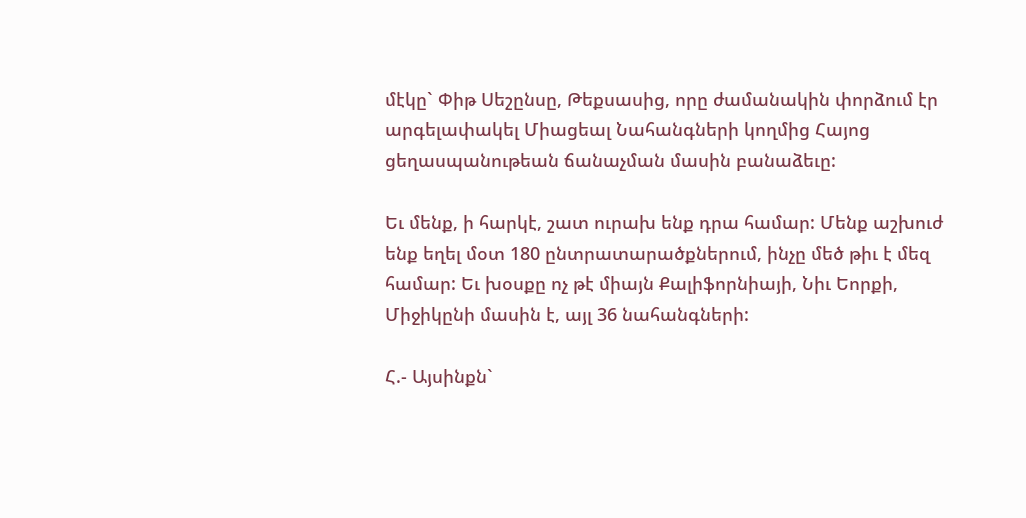մէկը` Փիթ Սեշընսը, Թեքսասից, որը ժամանակին փորձում էր արգելափակել Միացեալ Նահանգների կողմից Հայոց ցեղասպանութեան ճանաչման մասին բանաձեւը:

Եւ մենք, ի հարկէ, շատ ուրախ ենք դրա համար: Մենք աշխուժ ենք եղել մօտ 180 ընտրատարածքներում, ինչը մեծ թիւ է մեզ համար: Եւ խօսքը ոչ թէ միայն Քալիֆորնիայի, Նիւ Եորքի, Միջիկընի մասին է, այլ 36 նահանգների:

Հ.- Այսինքն`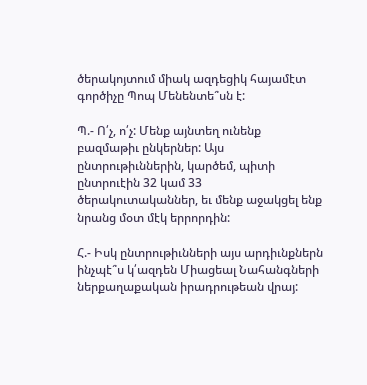ծերակոյտում միակ ազդեցիկ հայամէտ գործիչը Պոպ Մենենտե՞սն է:

Պ.- Ո՛չ, ո՛չ: Մենք այնտեղ ունենք բազմաթիւ ընկերներ: Այս ընտրութիւններին, կարծեմ, պիտի ընտրուէին 32 կամ 33 ծերակուտականներ, եւ մենք աջակցել ենք նրանց մօտ մէկ երրորդին:

Հ.- Իսկ ընտրութիւնների այս արդիւնքներն ինչպէ՞ս կ՛ազդեն Միացեալ Նահանգների ներքաղաքական իրադրութեան վրայ: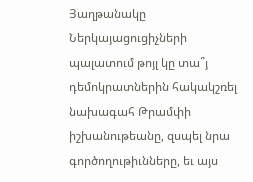Յաղթանակը Ներկայացուցիչների պալատում թոյլ կը տա՞յ դեմոկրատներին հակակշռել նախագահ Թրամփի իշխանութեանը, զսպել նրա գործողութիւնները, եւ այս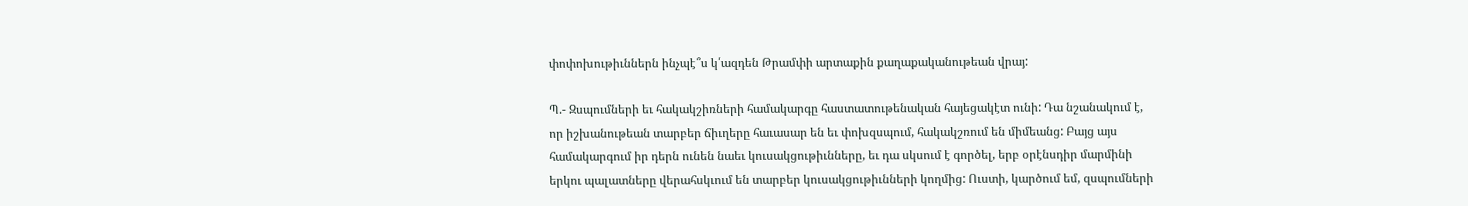փոփոխութիւններն ինչպէ՞ս կ՛ազդեն Թրամփի արտաքին քաղաքականութեան վրայ:

Պ.- Զսպումների եւ հակակշիռների համակարգը հաստատութենական հայեցակէտ ունի: Դա նշանակում է, որ իշխանութեան տարբեր ճիւղերը հաւասար են եւ փոխզսպում, հակակշռում են միմեանց: Բայց այս համակարգում իր դերն ունեն նաեւ կուսակցութիւնները, եւ դա սկսում է գործել, երբ օրէնսդիր մարմինի երկու պալատները վերահսկւում են տարբեր կուսակցութիւնների կողմից: Ուստի, կարծում եմ, զսպումների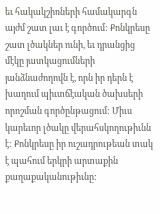եւ հակակշիռների համակարգն այժմ շատ լաւ է գործում: Քոնկրեսը շատ լծակներ ունի, եւ դրանցից մէկը յատկացումների յանձնաժողովն է, որն իր դերն է խաղում պիւտճէական ծախսերի որոշման գործընթացում: Միւս կարեւոր լծակը վերահսկողութիւնն է: Քոնկրեսը իր ուշադրութեան տակ է պահում երկրի արտաքին քաղաքականութիւնը: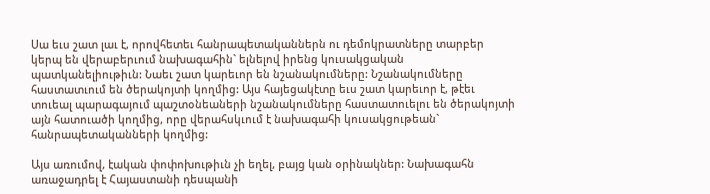Սա եւս շատ լաւ է, որովհետեւ հանրապետականներն ու դեմոկրատները տարբեր կերպ են վերաբերւում նախագահին` ելնելով իրենց կուսակցական պատկանելիութիւն: Նաեւ շատ կարեւոր են նշանակումները: Նշանակումները հաստատւում են ծերակոյտի կողմից: Այս հայեցակէտը եւս շատ կարեւոր է, թէեւ տուեալ պարագայում պաշտօնեաների նշանակումները հաստատուելու են ծերակոյտի այն հատուածի կողմից, որը վերահսկւում է նախագահի կուսակցութեան` հանրապետականների կողմից:

Այս առումով, էական փոփոխութիւն չի եղել, բայց կան օրինակներ: Նախագահն առաջադրել է Հայաստանի դեսպանի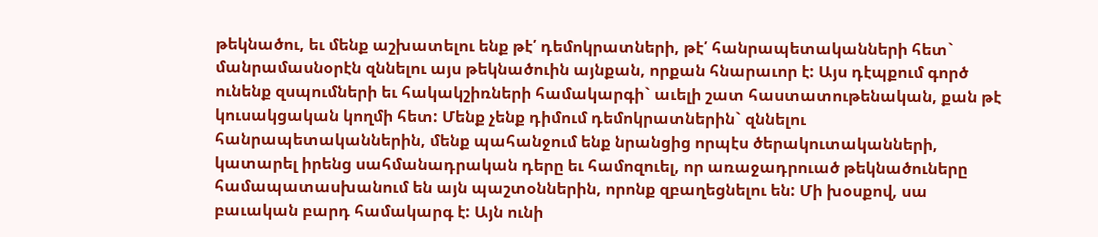թեկնածու, եւ մենք աշխատելու ենք թէ՛ դեմոկրատների, թէ՛ հանրապետականների հետ` մանրամասնօրէն զննելու այս թեկնածուին այնքան, որքան հնարաւոր է: Այս դէպքում գործ ունենք զսպումների եւ հակակշիռների համակարգի` աւելի շատ հաստատութենական, քան թէ կուսակցական կողմի հետ: Մենք չենք դիմում դեմոկրատներին` զննելու հանրապետականներին, մենք պահանջում ենք նրանցից որպէս ծերակուտականների, կատարել իրենց սահմանադրական դերը եւ համոզուել, որ առաջադրուած թեկնածուները համապատասխանում են այն պաշտօններին, որոնք զբաղեցնելու են: Մի խօսքով, սա բաւական բարդ համակարգ է: Այն ունի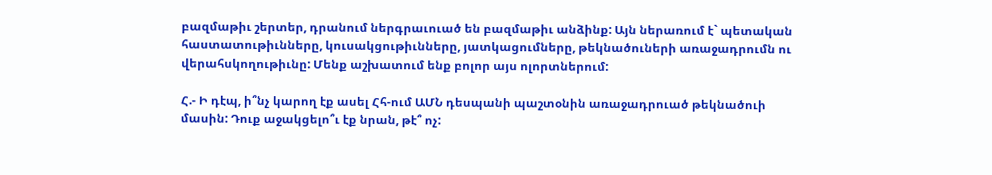բազմաթիւ շերտեր, դրանում ներգրաւուած են բազմաթիւ անձինք: Այն ներառում է` պետական հաստատութիւնները, կուսակցութիւնները, յատկացումները, թեկնածուների առաջադրումն ու վերահսկողութիւնը: Մենք աշխատում ենք բոլոր այս ոլորտներում:

Հ.- Ի դէպ, ի՞նչ կարող էք ասել Հհ-ում ԱՄՆ դեսպանի պաշտօնին առաջադրուած թեկնածուի մասին: Դուք աջակցելո՞ւ էք նրան, թէ՞ ոչ: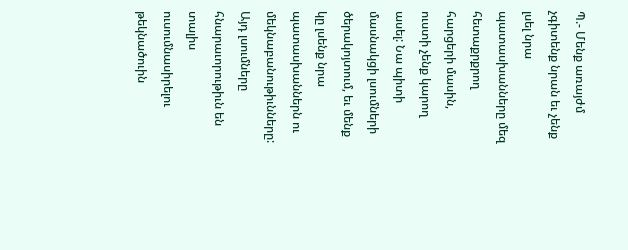Պ.- Մենք առայժմ չգիտենք նրան եւ չենք լսել նրա պատասխանները մեզ հետաքրքրող հարցերի մասին, ուստի չենք կարող ասել: Նա պիտի մասնակցի լսումների ծերակոյտում, եւ մենք կը լսենք նրա պատասխաններն ու մեկնաբանութիւնները: Այդ լսումները հնարաւորութիւն են տալիս ուսումնասիրելու թեկնածուին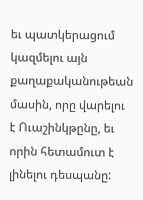եւ պատկերացում կազմելու այն քաղաքականութեան մասին, որը վարելու է Ուաշինկթընը, եւ որին հետամուտ է լինելու դեսպանը: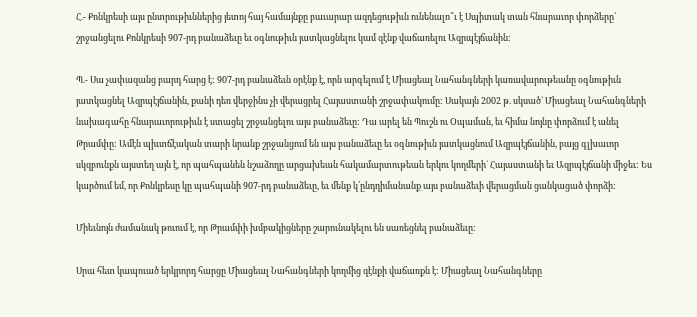Հ.- Քոնկրեսի այս ընտրութիւններից յետոյ հայ համայնքը բաւարար ազդեցութիւն ունենալո՞ւ է Սպիտակ տան հնարաւոր փորձերը` շրջանցելու Քոնկրեսի 907-րդ բանաձեւը եւ օգնութիւն յատկացնելու կամ զէնք վաճառելու Ազրպէյճանին:

Պ.- Սա չափազանց բարդ հարց է: 907-րդ բանաձեւն օրէնք է, որն արգելում է Միացեալ Նահանգների կառավարութեանը օգնութիւն յատկացնել Ազրպէյճանին, քանի դեռ վերջինս չի վերացրել Հայաստանի շրջափակումը: Սակայն 2002 թ. սկսած` Միացեալ Նահանգների նախագահը հնարաւորութիւն է ստացել շրջանցելու այս բանաձեւը: Դա արել են Պուշն ու Օպաման, եւ հիմա նոյնը փորձում է անել Թրամփը: Ամէն պիւտճէական տարի նրանք շրջանցում են այս բանաձեւը եւ օգնութիւն յատկացնում Ազրպէյճանին, բայց գլխաւոր սկզբունքն այստեղ այն է, որ պահպանեն նշաձողը արցախեան հակամարտութեան երկու կողմերի` Հայաստանի եւ Ազրպէյճանի միջեւ: Ես կարծում եմ, որ Քոնկրեսը կը պահպանի 907-րդ բանաձեւը, եւ մենք կ՛ընդդիմանանք այս բանաձեւի վերացման ցանկացած փորձի:

Միեւնոյն ժամանակ թուում է, որ Թրամփի խմբակիցները շարունակելու են սառեցնել բանաձեւը:

Սրա հետ կապուած երկրորդ հարցը Միացեալ Նահանգների կողմից զէնքի վաճառքն է: Միացեալ Նահանգները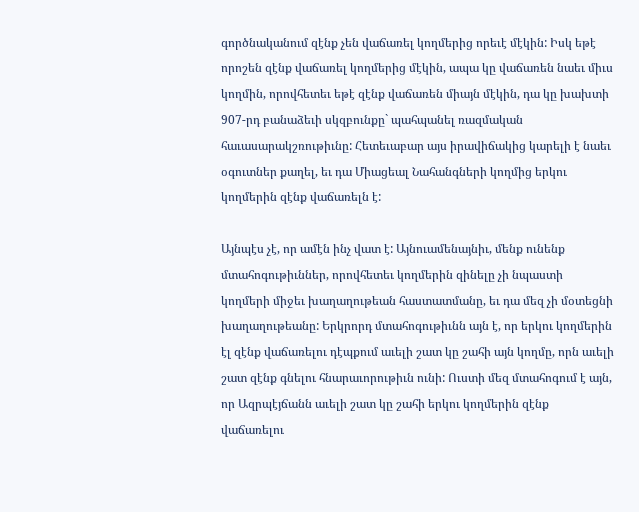գործնականում զէնք չեն վաճառել կողմերից որեւէ մէկին: Իսկ եթէ որոշեն զէնք վաճառել կողմերից մէկին, ապա կը վաճառեն նաեւ միւս կողմին, որովհետեւ եթէ զէնք վաճառեն միայն մէկին, դա կը խախտի 907-րդ բանաձեւի սկզբունքը` պահպանել ռազմական հաւասարակշռութիւնը: Հետեւաբար այս իրավիճակից կարելի է նաեւ օգուտներ քաղել, եւ դա Միացեալ Նահանգների կողմից երկու կողմերին զէնք վաճառելն է:

Այնպէս չէ, որ ամէն ինչ վատ է: Այնուամենայնիւ, մենք ունենք մտահոգութիւններ, որովհետեւ կողմերին զինելը չի նպաստի կողմերի միջեւ խաղաղութեան հաստատմանը, եւ դա մեզ չի մօտեցնի խաղաղութեանը: Երկրորդ մտահոգութիւնն այն է, որ երկու կողմերին էլ զէնք վաճառելու դէպքում աւելի շատ կը շահի այն կողմը, որն աւելի շատ զէնք գնելու հնարաւորութիւն ունի: Ուստի մեզ մտահոգում է այն, որ Ազրպէյճանն աւելի շատ կը շահի երկու կողմերին զէնք վաճառելու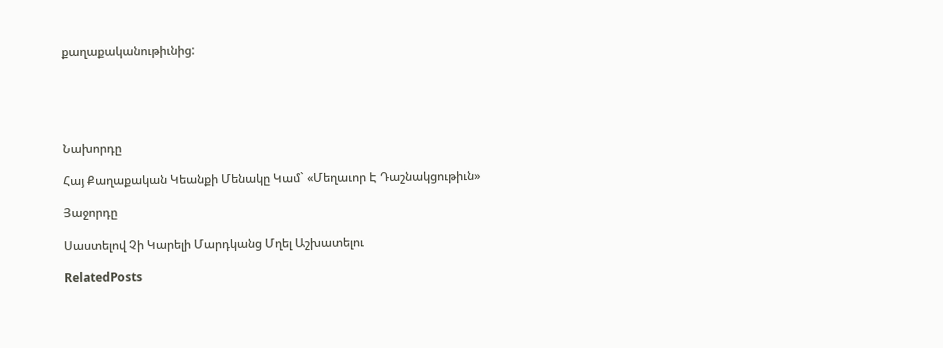քաղաքականութիւնից:





Նախորդը

Հայ Քաղաքական Կեանքի Մենակը Կամ` «Մեղաւոր Է Դաշնակցութիւն»

Յաջորդը

Սաստելով Չի Կարելի Մարդկանց Մղել Աշխատելու

RelatedPosts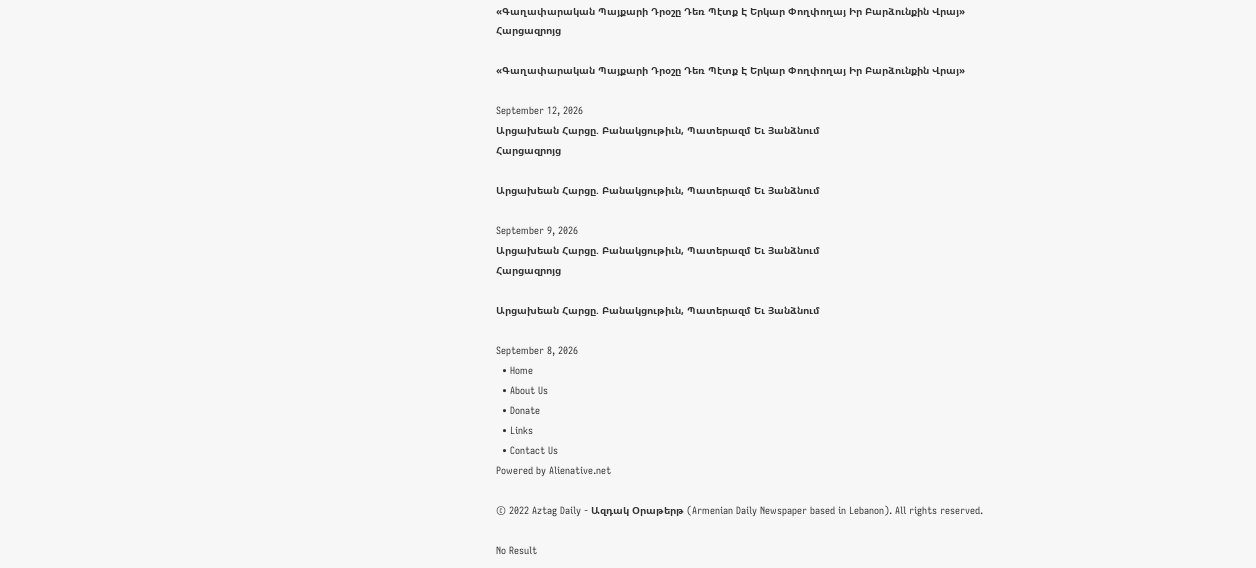«Գաղափարական Պայքարի Դրօշը Դեռ Պէտք Է Երկար Փողփողայ Իր Բարձունքին Վրայ»
Հարցազրոյց

«Գաղափարական Պայքարի Դրօշը Դեռ Պէտք Է Երկար Փողփողայ Իր Բարձունքին Վրայ»

September 12, 2026
Արցախեան Հարցը. Բանակցութիւն, Պատերազմ Եւ Յանձնում
Հարցազրոյց

Արցախեան Հարցը. Բանակցութիւն, Պատերազմ Եւ Յանձնում

September 9, 2026
Արցախեան Հարցը. Բանակցութիւն, Պատերազմ Եւ Յանձնում
Հարցազրոյց

Արցախեան Հարցը. Բանակցութիւն, Պատերազմ Եւ Յանձնում

September 8, 2026
  • Home
  • About Us
  • Donate
  • Links
  • Contact Us
Powered by Alienative.net

© 2022 Aztag Daily - Ազդակ Օրաթերթ (Armenian Daily Newspaper based in Lebanon). All rights reserved.

No Result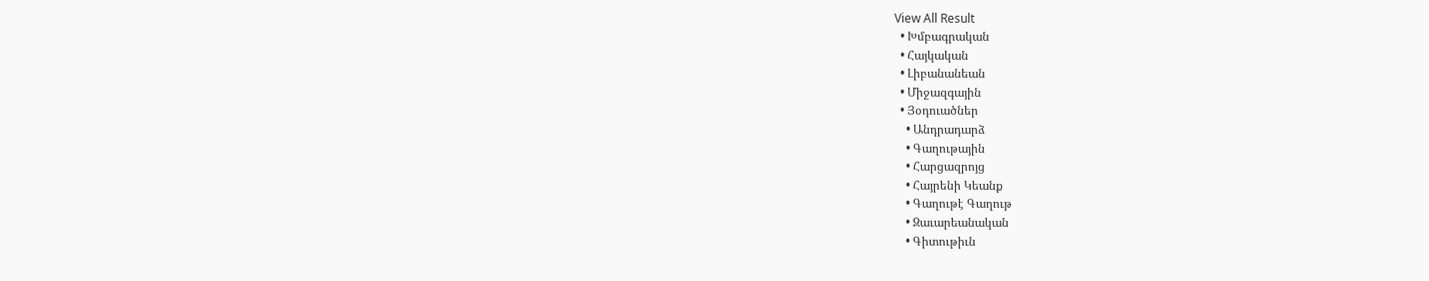View All Result
  • Խմբագրական
  • Հայկական
  • Լիբանանեան
  • Միջազգային
  • Յօդուածներ
    • Անդրադարձ
    • Գաղութային
    • Հարցազրոյց
    • Հայրենի Կեանք
    • Գաղութէ Գաղութ
    • Զաւարեանական
    • Գիտութիւն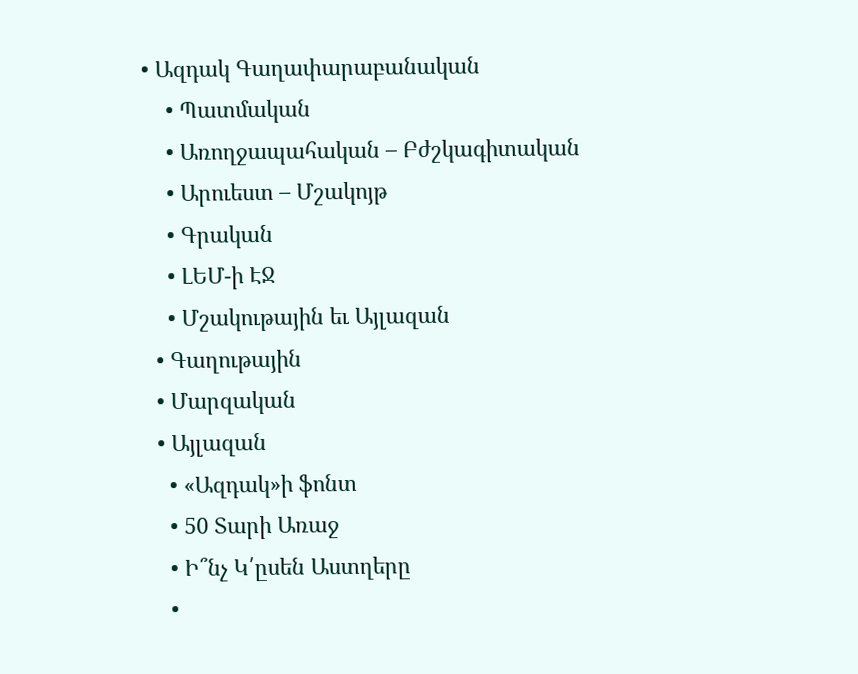• Ազդակ Գաղափարաբանական
    • Պատմական
    • Առողջապահական – Բժշկագիտական
    • Արուեստ – Մշակոյթ
    • Գրական
    • ԼԵՄ-ի ԷՋ
    • Մշակութային եւ Այլազան
  • Գաղութային
  • Մարզական
  • Այլազան
    • «Ազդակ»ի ֆոնտ
    • 50 Տարի Առաջ
    • Ի՞նչ Կ՛ըսեն Աստղերը
    •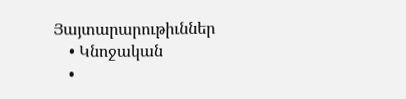Յայտարարութիւններ
    • Կնոջական
    •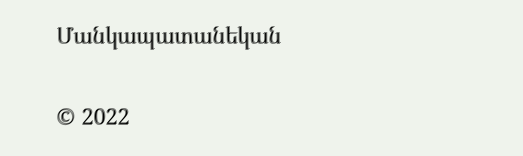Մանկապատանեկան

© 2022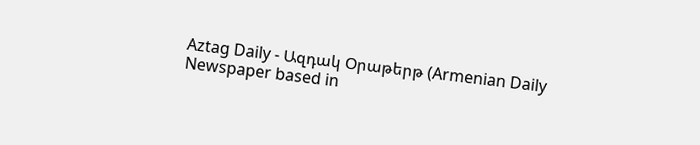Aztag Daily - Ազդակ Օրաթերթ (Armenian Daily Newspaper based in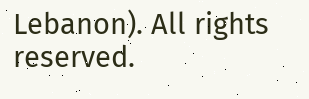Lebanon). All rights reserved.